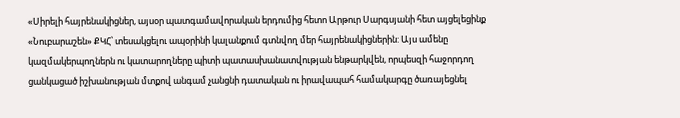«Սիրելի հայրենակիցներ, այսօր պատգամավորական երդումից հետո Արթուր Սարգսյանի հետ այցելեցինք «Նուբարաշեն» ՔԿՀ՝ տեսակցելու ապօրինի կալանքում գտնվող մեր հայրենակիցներին: Այս ամենը կազմակերպողներն ու կատարողները պիտի պատասխանատվության ենթարկվեն, որպեսզի հաջորդող ցանկացած իշխանության մտքով անգամ չանցնի դատական ու իրավապահ համակարգը ծառայեցնել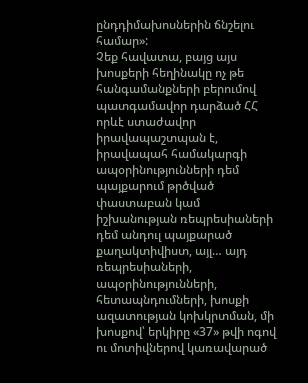ընդդիմախոսներին ճնշելու համար»:
Չեք հավատա, բայց այս խոսքերի հեղինակը ոչ թե հանգամանքների բերումով պատգամավոր դարձած ՀՀ որևէ ստաժավոր իրավապաշտպան է, իրավապահ համակարգի ապօրինությունների դեմ պայքարում թրծված փաստաբան կամ իշխանության ռեպրեսիաների դեմ անդուլ պայքարած քաղակտիվիստ, այլ… այդ ռեպրեսիաների, ապօրինությունների, հետապնդումների, խոսքի ազատության կոխկրտման, մի խոսքով՝ երկիրը «37» թվի ոգով ու մոտիվներով կառավարած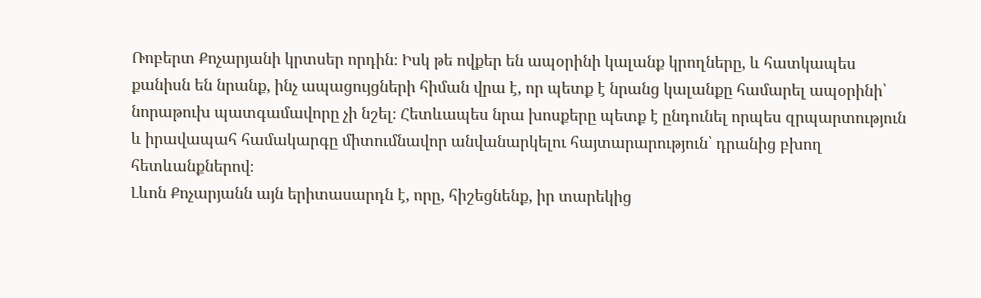Ռոբերտ Քոչարյանի կրտսեր որդին։ Իսկ թե ովքեր են ապօրինի կալանք կրողները, և հատկապես քանիսն են նրանք, ինչ ապացույցների հիման վրա է, որ պետք է նրանց կալանքը համարել ապօրինի՝ նորաթուխ պատգամավորը չի նշել։ Հետևապես նրա խոսքերը պետք է ընդունել որպես զրպարտություն և իրավապահ համակարգը միտումնավոր անվանարկելու հայտարարություն՝ դրանից բխող հետևանքներով։
Լևոն Քոչարյանն այն երիտասարդն է, որը, հիշեցնենք, իր տարեկից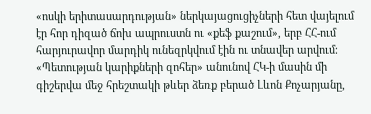«ոսկի երիտասարդության» ներկայացուցիչների հետ վայելում էր հոր դիզած ճոխ ապրուստն ու «քեֆ քաշում», երբ ՀՀ-ում հարյուրավոր մարդիկ ունեզրկվում էին ու տնավեր արվում։ «Պետության կարիքների զոհեր» անունով ՀԿ-ի մասին մի գիշերվա մեջ հրեշտակի թևեր ձեռք բերած Լևոն Քոչարյանը,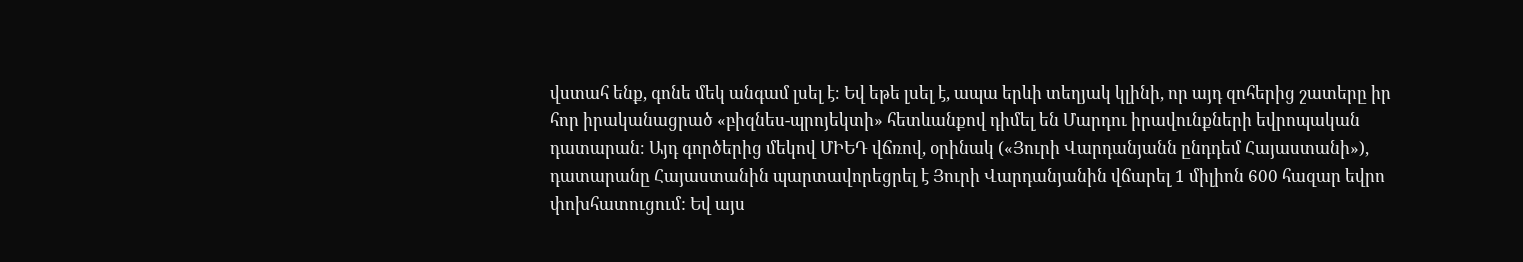վստահ ենք, գոնե մեկ անգամ լսել է։ Եվ եթե լսել է, ապա երևի տեղյակ կլինի, որ այդ զոհերից շատերը իր հոր իրականացրած «բիզնես-պրոյեկտի» հետևանքով դիմել են Մարդու իրավունքների եվրոպական դատարան։ Այդ գործերից մեկով ՄԻԵԴ վճռով, օրինակ («Յուրի Վարդանյանն ընդդեմ Հայաստանի»), դատարանը Հայաստանին պարտավորեցրել է Յուրի Վարդանյանին վճարել 1 միլիոն 600 հազար եվրո փոխհատուցում: Եվ այս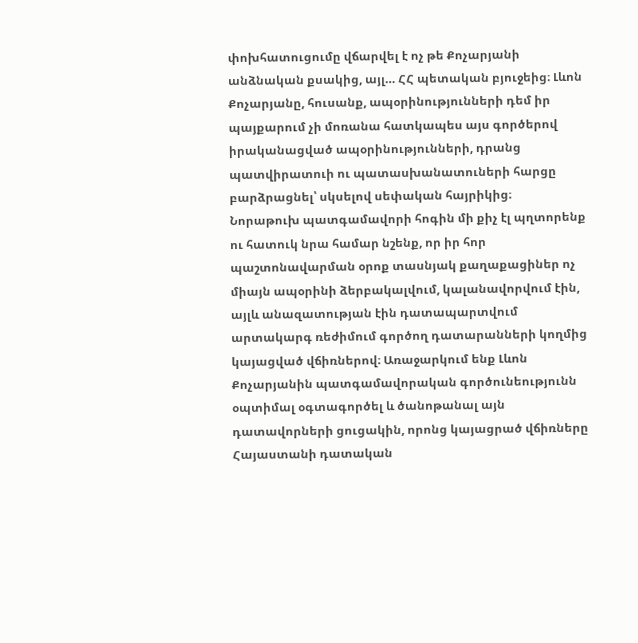փոխհատուցումը վճարվել է ոչ թե Քոչարյանի անձնական քսակից, այլ… ՀՀ պետական բյուջեից։ Լևոն Քոչարյանը, հուսանք, ապօրինությունների դեմ իր պայքարում չի մոռանա հատկապես այս գործերով իրականացված ապօրինությունների, դրանց պատվիրատուի ու պատասխանատուների հարցը բարձրացնել՝ սկսելով սեփական հայրիկից։
Նորաթուխ պատգամավորի հոգին մի քիչ էլ պղտորենք ու հատուկ նրա համար նշենք, որ իր հոր պաշտոնավարման օրոք տասնյակ քաղաքացիներ ոչ միայն ապօրինի ձերբակալվում, կալանավորվում էին, այլև անազատության էին դատապարտվում արտակարգ ռեժիմում գործող դատարանների կողմից կայացված վճիռներով։ Առաջարկում ենք Լևոն Քոչարյանին պատգամավորական գործունեությունն օպտիմալ օգտագործել և ծանոթանալ այն դատավորների ցուցակին, որոնց կայացրած վճիռները Հայաստանի դատական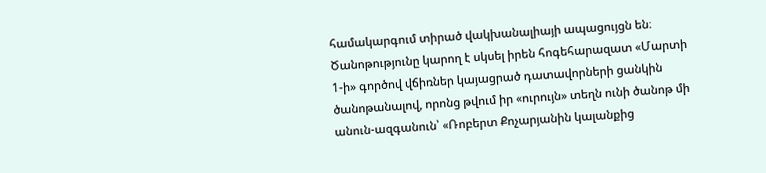համակարգում տիրած վակխանալիայի ապացույցն են։ Ծանոթությունը կարող է սկսել իրեն հոգեհարազատ «Մարտի 1-ի» գործով վճիռներ կայացրած դատավորների ցանկին ծանոթանալով, որոնց թվում իր «ուրույն» տեղն ունի ծանոթ մի անուն-ազգանուն՝ «Ռոբերտ Քոչարյանին կալանքից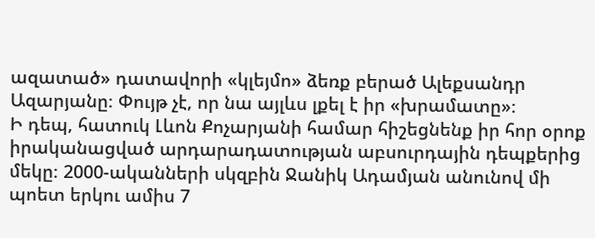ազատած» դատավորի «կլեյմո» ձեռք բերած Ալեքսանդր Ազարյանը։ Փույթ չէ, որ նա այլևս լքել է իր «խրամատը»։
Ի դեպ, հատուկ Լևոն Քոչարյանի համար հիշեցնենք իր հոր օրոք իրականացված արդարադատության աբսուրդային դեպքերից մեկը։ 2000-ականների սկզբին Ջանիկ Ադամյան անունով մի պոետ երկու ամիս 7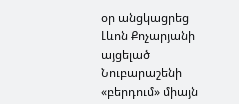օր անցկացրեց Լևոն Քոչարյանի այցելած Նուբարաշենի «բերդում» միայն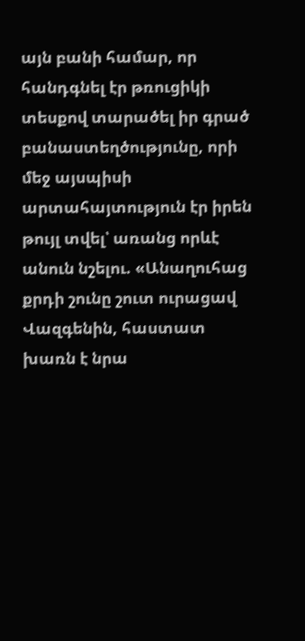այն բանի համար, որ հանդգնել էր թռուցիկի տեսքով տարածել իր գրած բանաստեղծությունը, որի մեջ այսպիսի արտահայտություն էր իրեն թույլ տվել՝ առանց որևէ անուն նշելու. «Անաղուհաց քրդի շունը շուտ ուրացավ Վազգենին, հաստատ խառն է նրա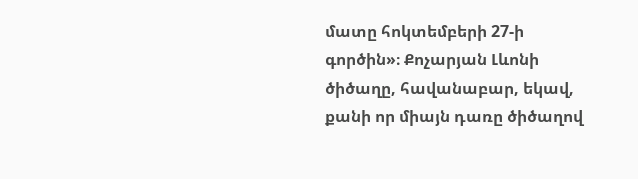մատը հոկտեմբերի 27-ի գործին»։ Քոչարյան Լևոնի ծիծաղը, հավանաբար, եկավ, քանի որ միայն դառը ծիծաղով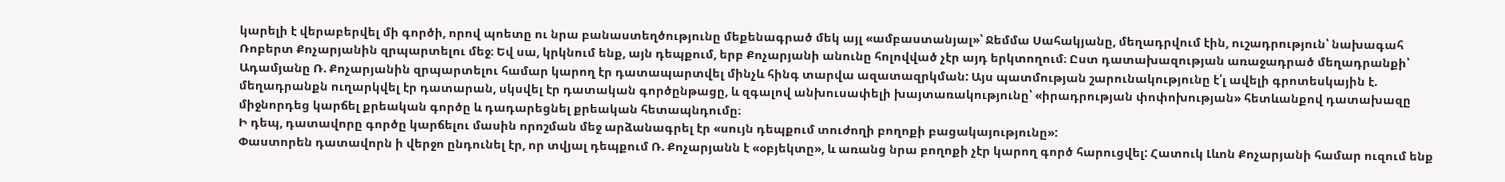կարելի է վերաբերվել մի գործի, որով պոետը ու նրա բանաստեղծությունը մեքենագրած մեկ այլ «ամբաստանյալ»՝ Ջեմմա Սահակյանը, մեղադրվում էին, ուշադրություն՝ նախագահ Ռոբերտ Քոչարյանին զրպարտելու մեջ։ Եվ սա, կրկնում ենք, այն դեպքում, երբ Քոչարյանի անունը հոլովված չէր այդ երկտողում։ Ըստ դատախազության առաջադրած մեղադրանքի՝ Ադամյանը Ռ. Քոչարյանին զրպարտելու համար կարող էր դատապարտվել մինչև հինգ տարվա ազատազրկման: Այս պատմության շարունակությունը է՛լ ավելի գրոտեսկային է. մեղադրանքն ուղարկվել էր դատարան, սկսվել էր դատական գործընթացը, և զգալով անխուսափելի խայտառակությունը՝ «իրադրության փոփոխության» հետևանքով դատախազը միջնորդեց կարճել քրեական գործը և դադարեցնել քրեական հետապնդումը։
Ի դեպ, դատավորը գործը կարճելու մասին որոշման մեջ արձանագրել էր «սույն դեպքում տուժողի բողոքի բացակայությունը»:
Փաստորեն դատավորն ի վերջո ընդունել էր, որ տվյալ դեպքում Ռ. Քոչարյանն է «օբյեկտը», և առանց նրա բողոքի չէր կարող գործ հարուցվել: Հատուկ Լևոն Քոչարյանի համար ուզում ենք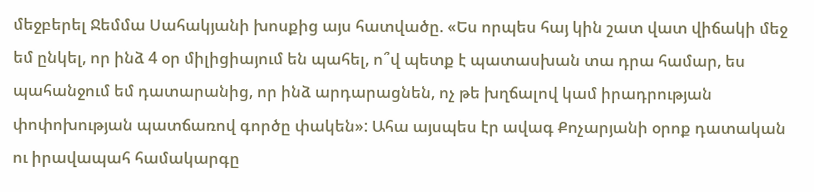մեջբերել Ջեմմա Սահակյանի խոսքից այս հատվածը. «Ես որպես հայ կին շատ վատ վիճակի մեջ եմ ընկել, որ ինձ 4 օր միլիցիայում են պահել, ո՞վ պետք է պատասխան տա դրա համար, ես պահանջում եմ դատարանից, որ ինձ արդարացնեն, ոչ թե խղճալով կամ իրադրության փոփոխության պատճառով գործը փակեն»: Ահա այսպես էր ավագ Քոչարյանի օրոք դատական ու իրավապահ համակարգը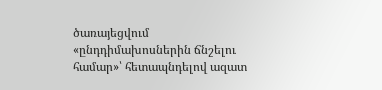ծառայեցվում «ընդդիմախոսներին ճնշելու համար»՝ հետապնդելով ազատ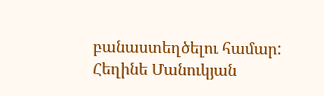բանաստեղծելու համար:
Հեղինե Մանուկյան